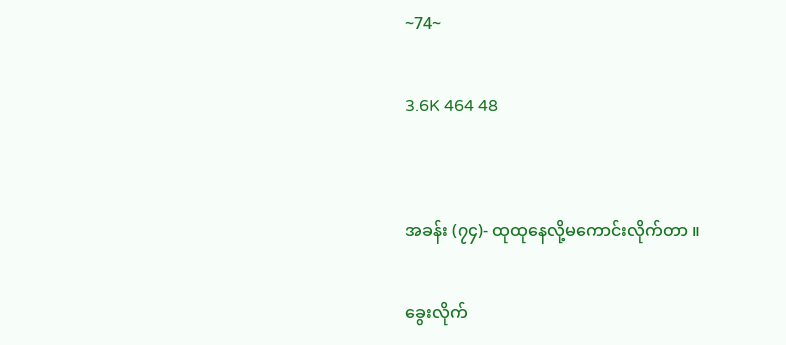~74~

3.6K 464 48


အခန်း (၇၄)- ထုထုနေလို့မကောင်းလိုက်တာ ။

ခွေးလိုက်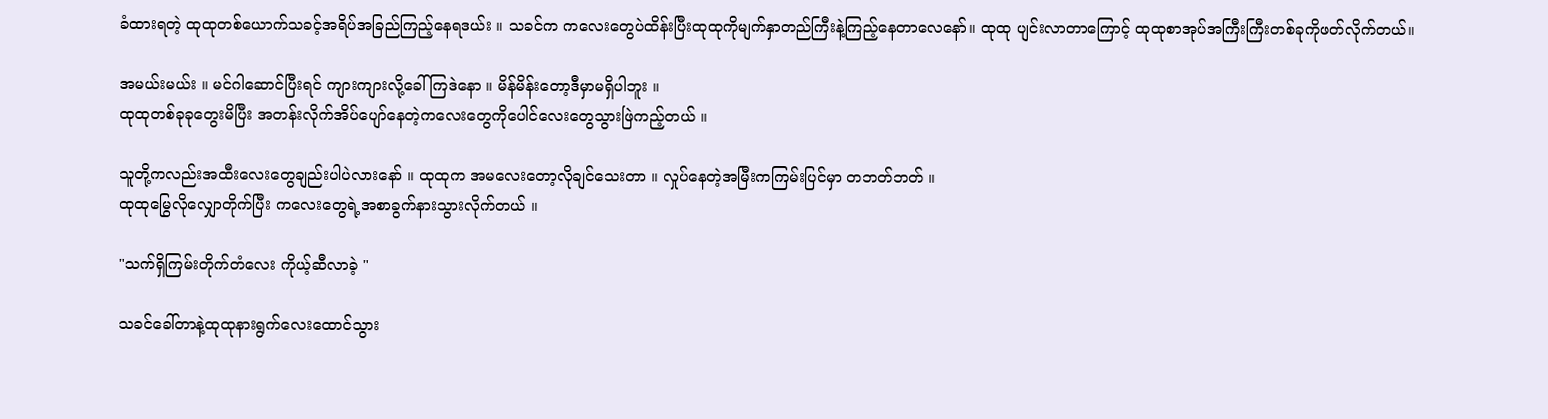ခံထားရတဲ့ ထုထုတစ်ယောက်သခင့်အရိပ်အခြည်ကြည့်နေရဒယ်း ။ သခင်က ကလေးတွေပဲထိန်းပြီးထုထုကိုမျက်နှာတည်ကြီးနဲ့ကြည့်နေတာလေနော်။ ထုထု ပျင်းလာတာကြောင့် ထုထုစာအုပ်အကြီးကြီးတစ်ခုကိုဖတ်လိုက်တယ်။

အမယ်းမယ်း ။ မင်ဂါဆောင်ပြီးရင် ကျားကျားလို့ခေါ်ကြဒဲနော ။ မိန်မိန်းတော့ဒီမှာမရှိပါဘူး ။
ထုထုတစ်ခုခုတွေးမိပြီး အတန်းလိုက်အိပ်ပျော်နေတဲ့ကလေးတွေကိုပေါင်လေးတွေသွားဖြဲကည့်တယ် ။

သူတို့ကလည်းအထီးလေးတွေချည်းပါပဲလားနော် ။ ထုထုက အမလေးတော့လိုချင်သေးတာ ။ လှုပ်နေတဲ့အမြီးကကြမ်းပြင်မှာ တဘတ်ဘတ် ။
ထုထုမြွေလိုလျှောတိုက်ပြီး ကလေးတွေရဲ့အစာခွက်နားသွားလိုက်တယ် ။

"သက်ရှိကြမ်းတိုက်တံလေး ကိုယ့်ဆီလာခဲ့ "

သခင်ခေါ်တာနဲ့ထုထုနားရွက်လေးထောင်သွား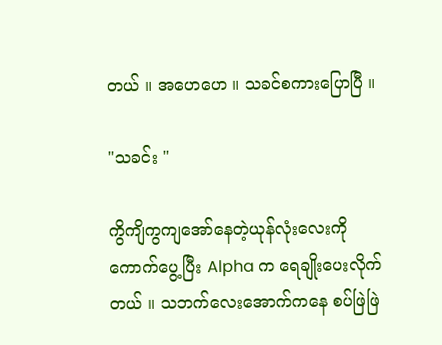တယ် ။ အဟေဟေ ။ သခင်စကားပြောပြီ ။

"သခင်း "

ကွိကျိကွကျအော်နေတဲ့ယုန်လုံးလေးကိုကောက်ပွေ့ပြီး Alpha က ရေချိုးပေးလိုက်တယ် ။ သဘက်လေးအောက်ကနေ စပ်ဖြဲဖြဲ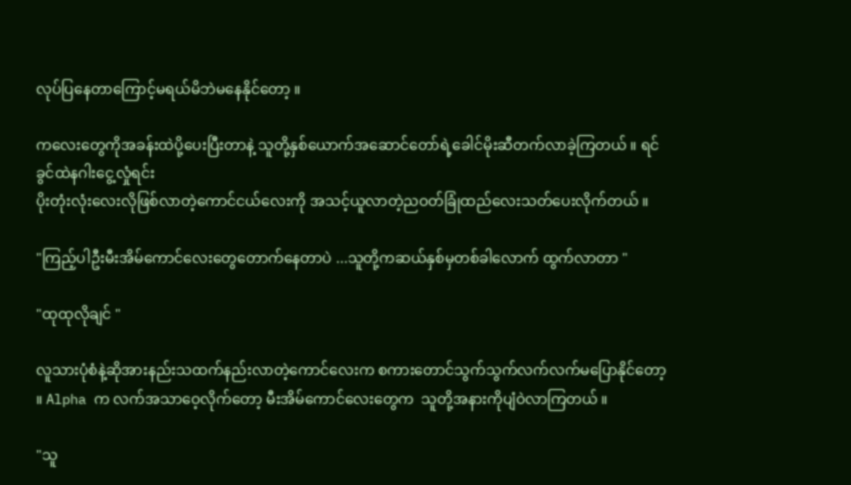လုပ်ပြနေတာကြောင့်မရယ်မိဘဲမနေနိုင်တော့ ။

ကလေးတွေကိုအခန်းထဲပို့ပေးပြီးတာနဲ့ သူတို့နှစ်ယောက်အဆောင်တော်ရဲ့ခေါင်မိုးဆီတက်လာခဲ့ကြတယ် ။ ရင်ခွင်ထဲနဂါးငွေ့လှုံရင်း
ပိုးတုံးလုံးလေးလိုဖြစ်လာတဲ့ကောင်ငယ်လေးကို အသင့်ယူလာတဲ့ညဝတ်ခြုံထည်လေးသတ်ပေးလိုက်တယ် ။

"ကြည့်ပါဦးမီးအိမ်ကောင်လေးတွေတောက်နေတာပဲ ...သူတို့ကဆယ်နှစ်မှတစ်ခါလောက် ထွက်လာတာ "

"ထုထုလိုချင် "

လူသားပုံစံနဲ့ဆိုအားနည်းသထက်နည်းလာတဲ့ကောင်လေးက စကားတောင်သွက်သွက်လက်လက်မပြောနိုင်တော့ ။ Alpha က လက်အသာဝေ့လိုက်တော့ မီးအိမ်ကောင်လေးတွေက  သူတို့အနားကိုပျံဝဲလာကြတယ် ။

"သူ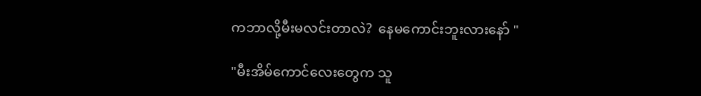ကဘာလို့မီးမလင်းတာလဲ?  နေမကောင်းဘူးလားနော် "

"မီးအိမ်ကောင်လေးတွေက သူ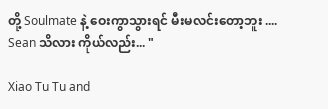တို့ Soulmate နဲ့ ဝေးကွာသွားရင် မီးမလင်းတော့ဘူး .... Sean သိလား ကိုယ်လည်း... "

Xiao Tu Tu and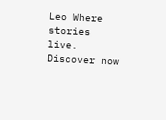Leo Where stories live. Discover now